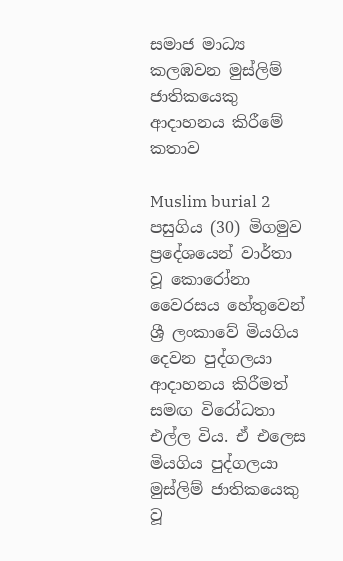සමාජ මාධ්‍ය කලඹවන මුස්ලිම් ජාතිකයෙකු ආදාහනය කිරීමේ කතාව

Muslim burial 2
පසුගිය (30) මිගමුව ප්‍රදේශයෙන් වාර්තා වූ කොරෝනා වෛරසය හේතුවෙන් ශ්‍රී ලංකාවේ මියගිය දෙවන පුද්ගලයා ආදාහනය කිරීමත් සමඟ විරෝධතා එල්ල විය. ඒ එලෙස මියගිය පුද්ගලයා මුස්ලිම් ජාතිකයෙකු වූ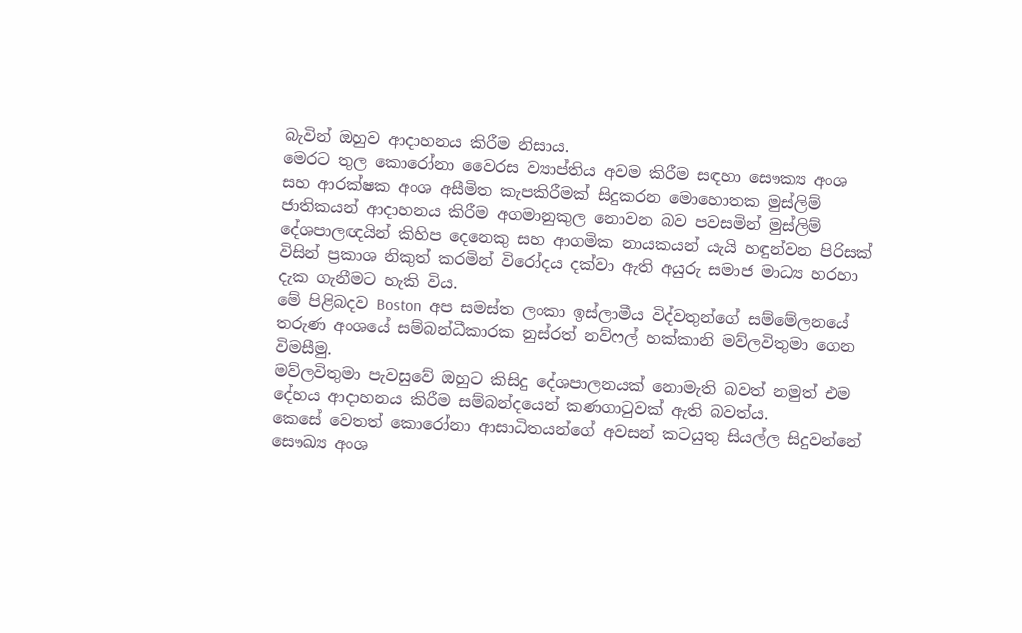බැවින් ඔහුව ආදාහනය කිරීම නිසාය.
මෙරට තුල කොරෝනා වෛරස ව්‍යාප්තිය අවම කිරීම සඳහා සෞක්‍ය අංශ සහ ආරක්ෂක අංශ අසීමිත කැපකිරීමක් සිදුකරන මොහොතක මුස්ලිම් ජාතිකයන් ආදාහනය කිරීම අගමානුකුල නොවන බව පවසමින් මුස්ලිම් දේශපාලඥයින් කිහිප දෙනෙකු සහ ආගමික නායකයන් යැයි හඳුන්වන පිරිසක් විසින් ප්‍රකාශ නිකුත් කරමින් විරෝදය දක්වා ඇති අයුරු සමාජ මාධ්‍ය හරහා දැක ගැනීමට හැකි විය.
මේ පිළිබදව Boston  අප සමස්ත ලංකා ඉස්ලාමීය විද්වතුන්ගේ සම්මේලනයේ තරුණ අංශයේ සම්බන්ධීකාරක නුස්රත් නව්ෆල් හක්කානි මව්ලවිතුමා ගෙන විමසීමු.
මව්ලවිතුමා පැවසුවේ ඔහුට කිසිදු දේශපාලනයක් නොමැති බවත් නමුත් එම දේහය ආදාහනය කිරීම සම්බන්දයෙන් කණගාටුවක් ඇති බවත්ය.
කෙසේ වෙතත් කොරෝනා ආසාධිතයන්ගේ අවසන් කටයුතු සියල්ල සිදුවන්නේ සෞඛ්‍ය අංශ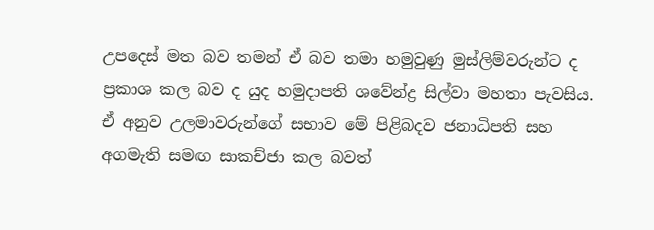උපදෙස් මත බව තමන් ඒ බව තමා හමුවුණු මුස්ලිම්වරුන්ට ද ප්‍රකාශ කල බව ද යුද හමුදාපති ශවේන්ද්‍ර සිල්වා මහතා පැවසිය.
ඒ අනුව උලමාවරුන්ගේ සභාව මේ පිළිබදව ජනාධිපති සහ අගමැති සමඟ සාකච්ජා කල බවත්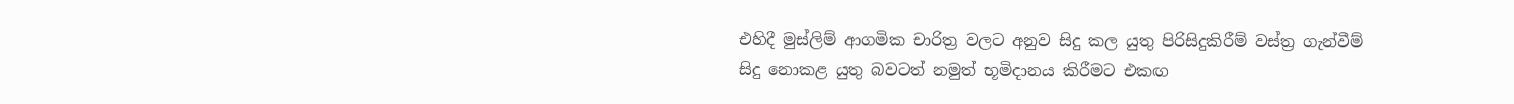එහිදී මුස්ලිම් ආගමික චාරිත්‍ර වලට අනුව සිදු කල යුතු පිරිසිදුකිරීම් වස්ත්‍ර ගැන්වීම් සිදු නොකළ යුතු බවටත් නමුත් භූමිදානය කිරීමට එකඟ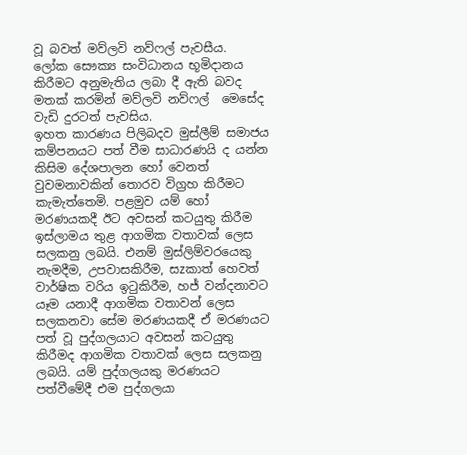වූ බවත් මව්ලවි නව්ෆල් පැවසීය.  ලෝක සෞක්‍ය සංවිධානය භූමිදානය කිරීමට අනුමැතිය ලබා දී ඇති බවද මතක් කරමින් මව්ලවි නව්ෆල්  මෙසේද වැඩි දුරටත් පැවසිය.
ඉහත කාරණය පිලිබදව මුස්ලීම් සමාජය කම්පනයට පත් වීම සාධාරණයි ද යන්න කිසිම දේශපාලන හෝ වෙනත් වුවමනාවකින් තොරව විග්‍රහ කිරීමට කැමැත්තෙමි. පළමුව යම් හෝ මරණයකදී ඊට අවසන් කටයුතු කිරීම ඉස්ලාමය තුළ ආගමික වතාවක් ලෙස සලකනු ලබයි. එනම් මුස්ලිම්වරයෙකු නැමදීම, උපවාසකිරීම, සzකාත් හෙවත් වාර්ෂික වරිය ඉටුකිරීම, හජ් වන්දනාවට යෑම යනාදී ආගමික වතාවන් ලෙස සලකනවා සේම මරණයකදී ඒ මරණයට පත් වූ පුද්ගලයාට අවසන් කටයුතු කිරීමද ආගමික වතාවක් ලෙස සලකනු ලබයි. යම් පුද්ගලයකු මරණයට පත්වීමේදී එම පුද්ගලයා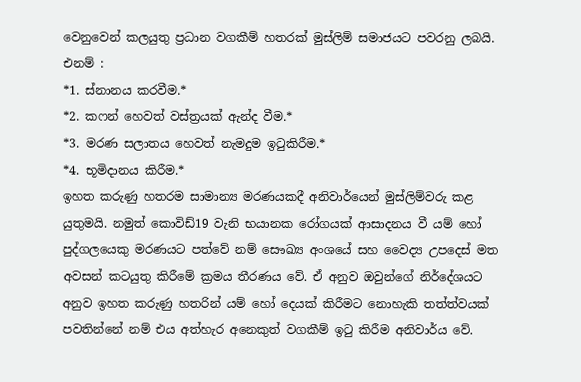වෙනුවෙන් කලයුතු ප්‍රධාන වගකීම් හතරක් මුස්ලිම් සමාජයට පවරනු ලබයි. එනම් :
*1. ස්නානය කරවීම.*
*2. කෆන් හෙවත් වස්ත්‍රයක් ඇන්ද වීම.*
*3. මරණ සලාතය හෙවත් නැමදුම ඉටුකිරීම.*
*4. භූමිදානය කිරීම.*
ඉහත කරුණු හතරම සාමාන්‍ය මරණයකදී අනිවාර්යෙන් මුස්ලිම්වරු කළ යුතුමයි. නමුත් කොවිඩ්19 වැනි භයානක රෝගයක් ආසාදනය වී යම් හෝ පුද්ගලයෙකු මරණයට පත්වේ නම් සෞඛ්‍ය අංශයේ සහ වෛද්‍ය උපදෙස් මත අවසන් කටයුතු කිරීමේ ක්‍රමය තීරණය වේ. ඒ අනුව ඔවුන්ගේ නිර්දේශයට අනුව ඉහත කරුණු හතරින් යම් හෝ දෙයක් කිරීමට නොහැකි තත්ත්වයක් පවතින්නේ නම් එය අත්හැර අනෙකුත් වගකීම් ඉටු කිරීම අනිවාර්ය වේ.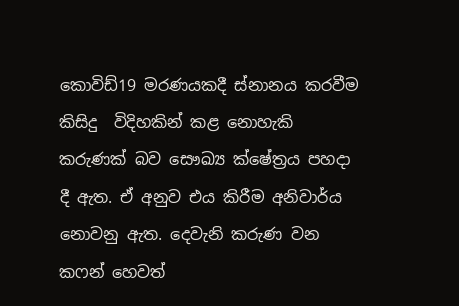කොවිඩ්19 මරණයකදී ස්නානය කරවීම කිසිදු  විදිහකින් කළ නොහැකි කරුණක් බව සෞඛ්‍ය ක්ෂේත්‍රය පහදා දී ඇත. ඒ අනුව එය කිරීම අනිවාර්ය නොවනු ඇත. දෙවැනි කරුණ වන කෆන් හෙවත්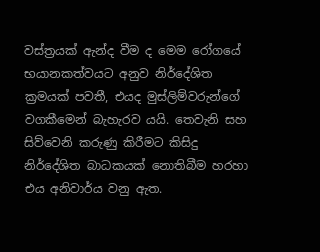වස්ත්‍රයක් ඇන්ද වීම ද මෙම රෝගයේ භයානකත්වයට අනුව නිර්දේශිත ක්‍රමයක් පවතී, එයද මුස්ලිම්වරුන්ගේ වගකීමෙන් බැහැරව යයි. තෙවැනි සහ සිව්වෙනි කරුණු කිරීමට කිසිදු නිර්දේශිත බාධකයක් නොතිබීම හරහා එය අනිවාර්ය වනු ඇත.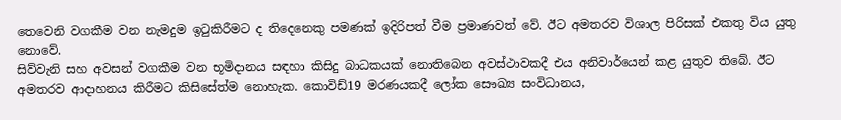තෙවෙනි වගකීම වන නැමදුම ඉටුකිරීමට ද තිදෙනෙකු පමණක් ඉදිරිපත් වීම ප්‍රමාණවත් වේ. ඊට අමතරව විශාල පිරිසක් එකතු විය යුතු නොවේ.
සිව්වැනි සහ අවසන් වගකීම වන භූමිදානය සඳහා කිසිදු බාධකයක් නොතිබෙන අවස්ථාවකදී එය අනිවාර්යෙන් කළ යුතුව තිබේ. ඊට අමතරව ආදාහනය කිරීමට කිසිසේත්ම නොහැක. කොවිඩ්19 මරණයකදී ලෝක සෞඛ්‍ය සංවිධානය,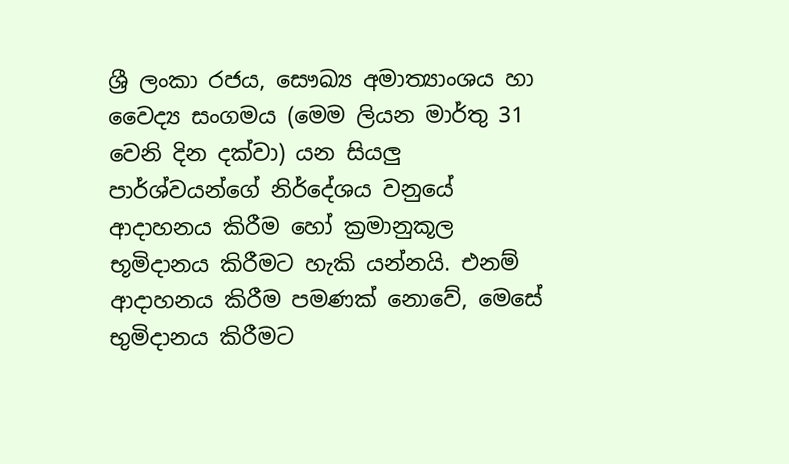ශ්‍රී ලංකා රජය, සෞඛ්‍ය අමාත්‍යාංශය හා වෛද්‍ය සංගමය (මෙම ලියන මාර්තු 31 වෙනි දින දක්වා) යන සියලු පාර්ශ්වයන්ගේ නිර්දේශය වනුයේ ආදාහනය කිරීම හෝ ක්‍රමානුකූල භූමිදානය කිරීමට හැකි යන්නයි. එනම් ආදාහනය කිරීම පමණක් නොවේ, මෙසේ භුමිදානය කිරීමට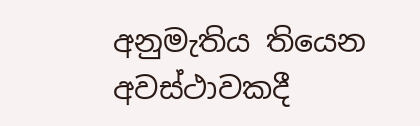අනුමැතිය තියෙන අවස්ථාවකදී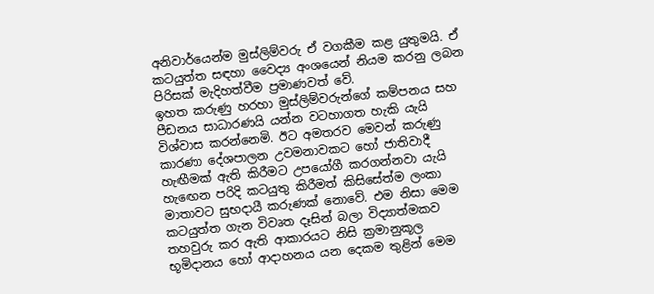අනිවාර්යෙන්ම මුස්ලිම්වරු ඒ වගකීම කළ යුතුමයි. ඒ කටයුත්ත සඳහා වෛද්‍ය අංශයෙන් නියම කරනු ලබන පිරිසක් මැදිහත්වීම ප්‍රමාණවත් වේ.
ඉහත කරුණු හරහා මුස්ලිම්වරුන්ගේ කම්පනය සහ පීඩනය සාධාරණයි යන්න වටහාගත හැකි යැයි විශ්වාස කරන්නෙමි. ඊට අමතරව මෙවන් කරුණු කාරණා දේශපාලන උවමනාවකට හෝ ජාතිවාදී හැඟීමක් ඇති කිරීමට උපයෝගී කරගන්නවා යැයි හැඟෙන පරිදි කටයුතු කිරීමත් කිසිසේත්ම ලංකා මාතාවට සුභදායී කරුණක් නොවේ. එම නිසා මෙම කටයුත්ත ගැන විවෘත දෑසින් බලා විද්‍යාත්මකව තහවුරු කර ඇති ආකාරයට නිසි ක්‍රමානුකූල භූමිදානය හෝ ආදාහනය යන දෙකම තුළින් මෙම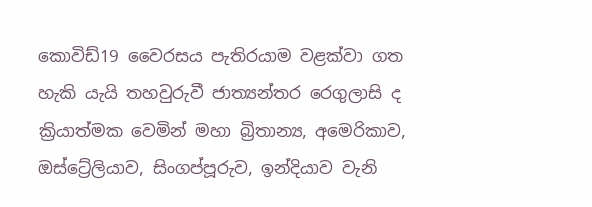කොවිඩ්19 වෛරසය පැතිරයාම වළක්වා ගත හැකි යැයි තහවුරුවී ජාත්‍යන්තර රෙගුලාසි ද ක්‍රියාත්මක වෙමින් මහා බ්‍රිතාන්‍ය, අමෙරිකාව, ඔස්ට්‍රේලියාව, සිංගප්පූරුව, ඉන්දියාව වැනි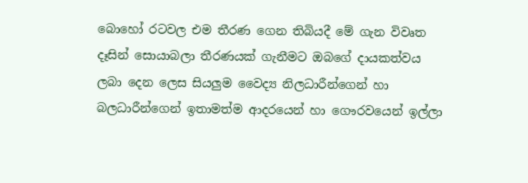බොහෝ රටවල එම තීරණ ගෙන තිබියදී මේ ගැන විවෘත දෑසින් සොයාබලා තීරණයක් ගැනීමට ඔබගේ දායකත්වය ලබා දෙන ලෙස සියලුම වෛද්‍ය නිලධාරීන්ගෙන් හා බලධාරීන්ගෙන් ඉතාමත්ම ආදරයෙන් හා ගෞරවයෙන් ඉල්ලා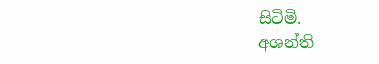සිටිමි.
අශන්ති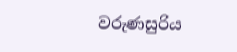වරුණසුරිය